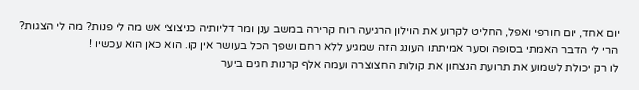יום אחד, יום חורפי ואפל, החליט לקרוע את הוילון הרגיעה רוח קרירה במשב ענן ומר דליותיה כניצוצי אש מה לי פנות? מה לי הצגות? הרי לי הדבר האמתי בסופה וסער אמיתתו העונג הזה שמגיע ללא רחם ושפך הכל בעושר אין קו. הוא כאן הוא עכשיו !
לו רק יכולת לשמוע את תרועת הנצחון את קולות החצוצרה ועמה אלף קרנות חגים ביער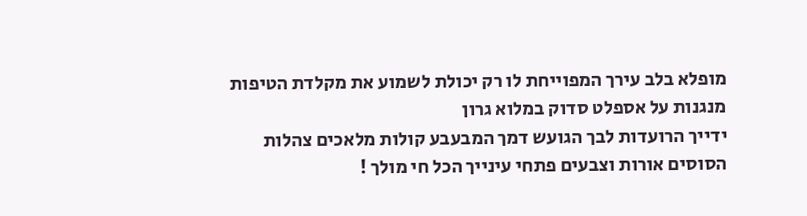מופלא בלב עירך המפוייחת לו רק יכולת לשמוע את מקלדת הטיפות מנגנות על אספלט סדוק במלוא גרון
ידייך הרועדות לבך הגועש דמך המבעבע קולות מלאכים צהלות הסוסים אורות וצבעים פתחי עינייך הכל חי מולך !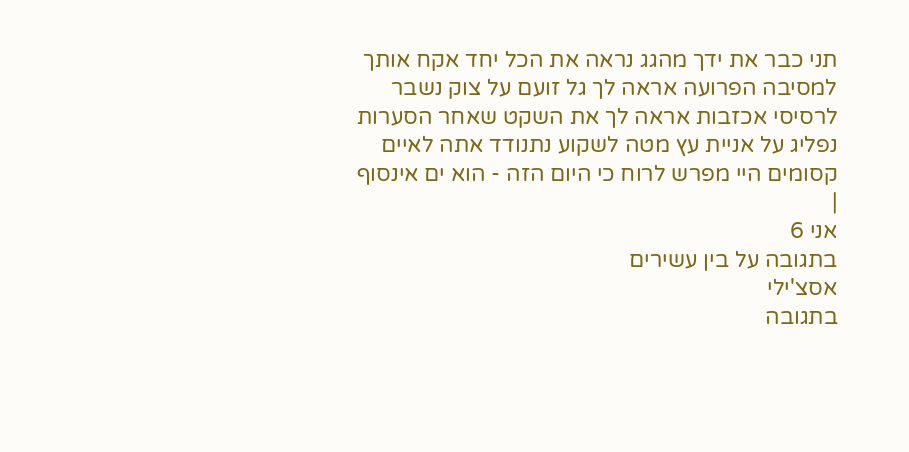תני כבר את ידך מהגג נראה את הכל יחד אקח אותך למסיבה הפרועה אראה לך גל זועם על צוק נשבר לרסיסי אכזבות אראה לך את השקט שאחר הסערות נפליג על אניית עץ מטה לשקוע נתנודד אתה לאיים קסומים היי מפרש לרוח כי היום הזה - הוא ים אינסוף
|
אני 6
בתגובה על בין עשירים
אסצ'ילי
בתגובה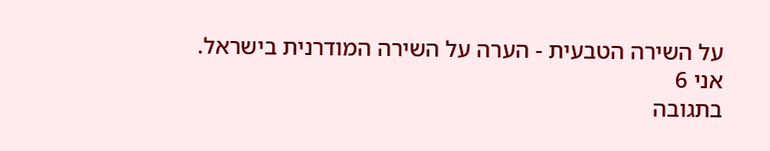על השירה הטבעית - הערה על השירה המודרנית בישראל.
אני 6
בתגובה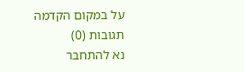על במקום הקדמה
תגובות (0)
נא להתחבר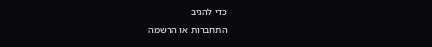כדי להגיב
התחברות או הרשמה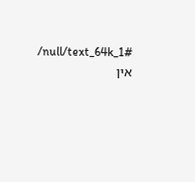/null/text_64k_1#
אין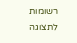רשומות לתצוגה